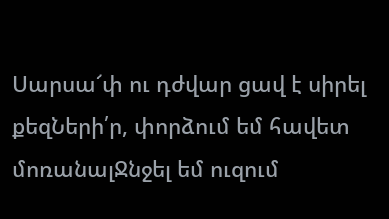Սարսա՜փ ու դժվար ցավ է սիրել քեզՆերի՛ր, փորձում եմ հավետ մոռանալՋնջել եմ ուզում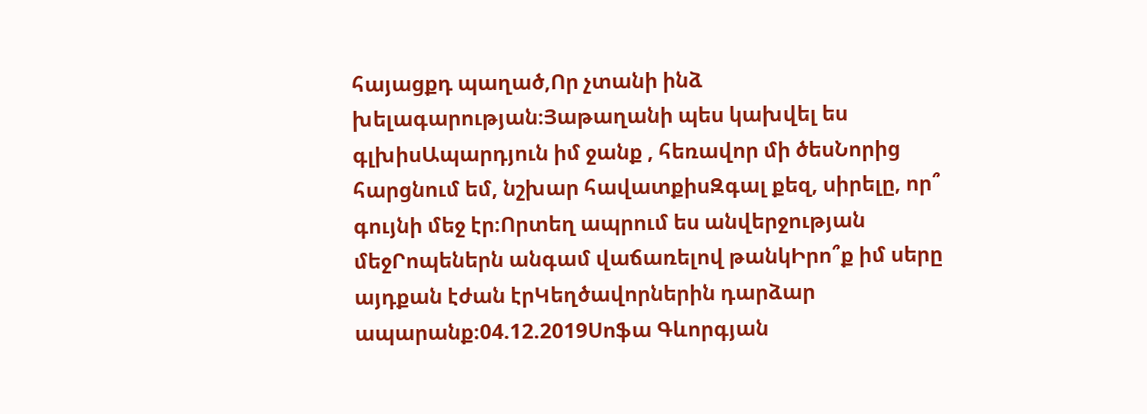հայացքդ պաղած,Որ չտանի ինձ խելագարության։Յաթաղանի պես կախվել ես գլխիսԱպարդյուն իմ ջանք , հեռավոր մի ծեսՆորից հարցնում եմ, նշխար հավատքիսԶգալ քեզ, սիրելը, որ՞ գույնի մեջ էր։Որտեղ ապրում ես անվերջության մեջՐոպեներն անգամ վաճառելով թանկԻրո՞ք իմ սերը այդքան էժան էրԿեղծավորներին դարձար ապարանք։04.12.2019Սոֆա Գևորգյան